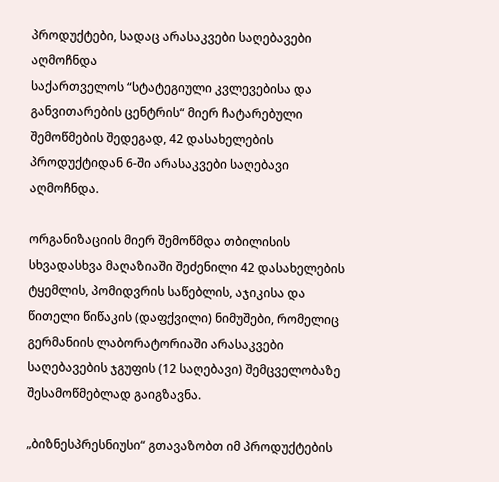პროდუქტები, სადაც არასაკვები საღებავები აღმოჩნდა
საქართველოს “სტატეგიული კვლევებისა და განვითარების ცენტრის“ მიერ ჩატარებული შემოწმების შედეგად, 42 დასახელების პროდუქტიდან 6-ში არასაკვები საღებავი აღმოჩნდა.

ორგანიზაციის მიერ შემოწმდა თბილისის სხვადასხვა მაღაზიაში შეძენილი 42 დასახელების ტყემლის, პომიდვრის საწებლის, აჯიკისა და წითელი წიწაკის (დაფქვილი) ნიმუშები, რომელიც გერმანიის ლაბორატორიაში არასაკვები საღებავების ჯგუფის (12 საღებავი) შემცველობაზე შესამოწმებლად გაიგზავნა.

„ბიზნესპრესნიუსი“ გთავაზობთ იმ პროდუქტების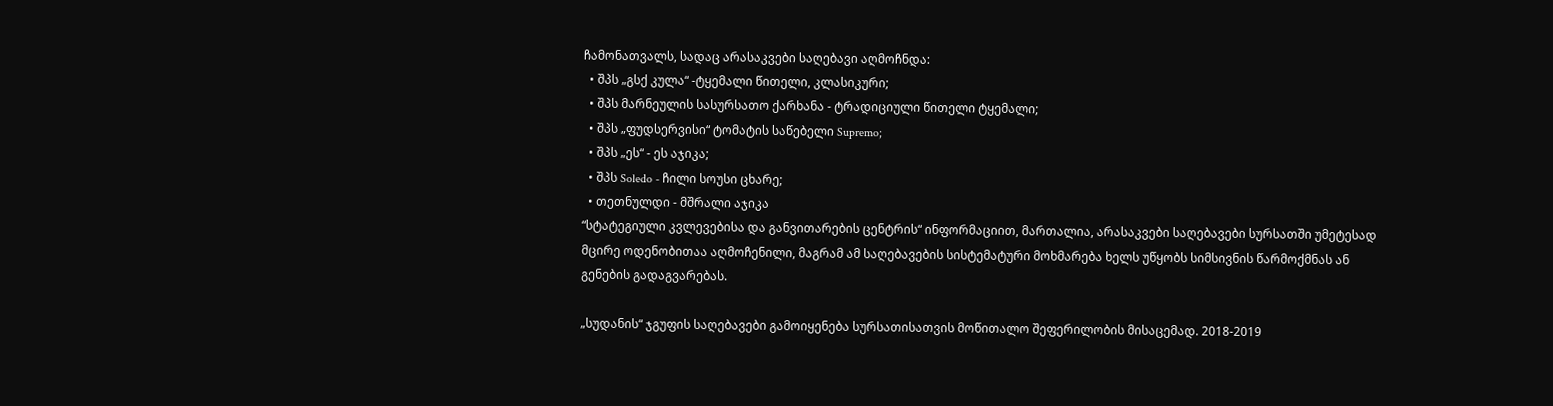ჩამონათვალს, სადაც არასაკვები საღებავი აღმოჩნდა:
  • შპს „გსქ კულა“ -ტყემალი წითელი, კლასიკური;
  • შპს მარნეულის სასურსათო ქარხანა - ტრადიციული წითელი ტყემალი;
  • შპს „ფუდსერვისი“ ტომატის საწებელი Supremo;
  • შპს „ეს“ - ეს აჯიკა;
  • შპს Soledo - ჩილი სოუსი ცხარე;
  • თეთნულდი - მშრალი აჯიკა
“სტატეგიული კვლევებისა და განვითარების ცენტრის“ ინფორმაციით, მართალია, არასაკვები საღებავები სურსათში უმეტესად მცირე ოდენობითაა აღმოჩენილი, მაგრამ ამ საღებავების სისტემატური მოხმარება ხელს უწყობს სიმსივნის წარმოქმნას ან გენების გადაგვარებას.

„სუდანის“ ჯგუფის საღებავები გამოიყენება სურსათისათვის მოწითალო შეფერილობის მისაცემად. 2018-2019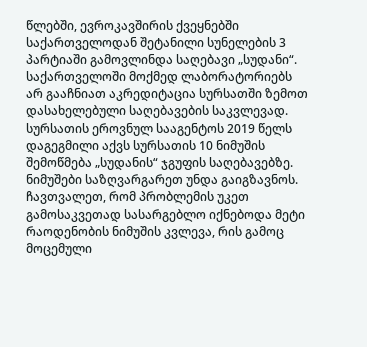წლებში, ევროკავშირის ქვეყნებში საქართველოდან შეტანილი სუნელების 3 პარტიაში გამოვლინდა საღებავი „სუდანი“. საქართველოში მოქმედ ლაბორატორიებს არ გააჩნიათ აკრედიტაცია სურსათში ზემოთ დასახელებული საღებავების საკვლევად. სურსათის ეროვნულ სააგენტოს 2019 წელს დაგეგმილი აქვს სურსათის 10 ნიმუშის შემოწმება „სუდანის“ ჯგუფის საღებავებზე. ნიმუშები საზღვარგარეთ უნდა გაიგზავნოს. ჩავთვალეთ, რომ პრობლემის უკეთ გამოსაკვეთად სასარგებლო იქნებოდა მეტი რაოდენობის ნიმუშის კვლევა, რის გამოც მოცემული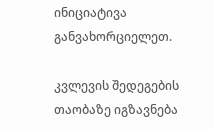ინიციატივა განვახორციელეთ.

კვლევის შედეგების თაობაზე იგზავნება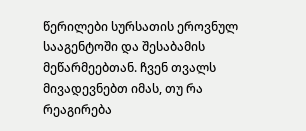წერილები სურსათის ეროვნულ სააგენტოში და შესაბამის მეწარმეებთან. ჩვენ თვალს მივადევნებთ იმას, თუ რა რეაგირება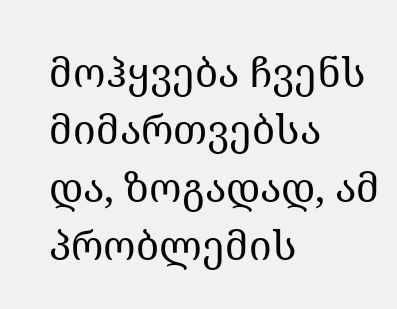მოჰყვება ჩვენს მიმართვებსა და, ზოგადად, ამ პრობლემის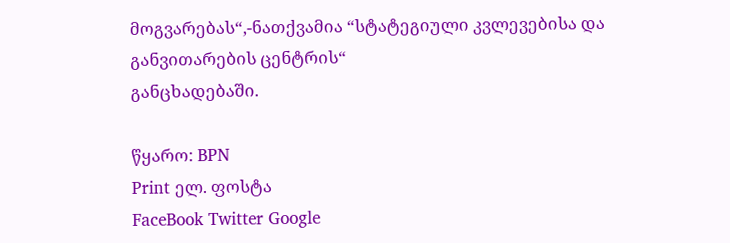მოგვარებას“,-ნათქვამია “სტატეგიული კვლევებისა და განვითარების ცენტრის“
განცხადებაში.

წყარო: BPN
Print ელ. ფოსტა
FaceBook Twitter Google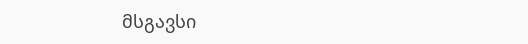მსგავსი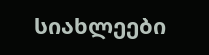სიახლეები